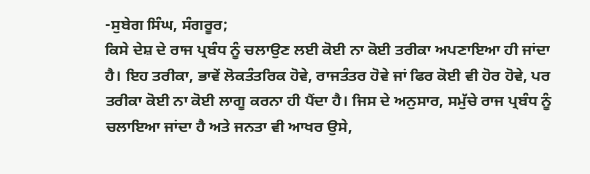-ਸੁਬੇਗ ਸਿੰਘ, ਸੰਗਰੂਰ;
ਕਿਸੇ ਦੇਸ਼ ਦੇ ਰਾਜ ਪ੍ਰਬੰਧ ਨੂੰ ਚਲਾਉਣ ਲਈ ਕੋਈ ਨਾ ਕੋਈ ਤਰੀਕਾ ਅਪਣਾਇਆ ਹੀ ਜਾਂਦਾ ਹੈ। ਇਹ ਤਰੀਕਾ, ਭਾਵੇਂ ਲੋਕਤੰਤਰਿਕ ਹੋਵੇ, ਰਾਜਤੰਤਰ ਹੋਵੇ ਜਾਂ ਫਿਰ ਕੋਈ ਵੀ ਹੋਰ ਹੋਵੇ, ਪਰ ਤਰੀਕਾ ਕੋਈ ਨਾ ਕੋਈ ਲਾਗੂ ਕਰਨਾ ਹੀ ਪੈਂਦਾ ਹੈ। ਜਿਸ ਦੇ ਅਨੁਸਾਰ, ਸਮੁੱਚੇ ਰਾਜ ਪ੍ਰਬੰਧ ਨੂੰ ਚਲਾਇਆ ਜਾਂਦਾ ਹੈ ਅਤੇ ਜਨਤਾ ਵੀ ਆਖਰ ਉਸੇ,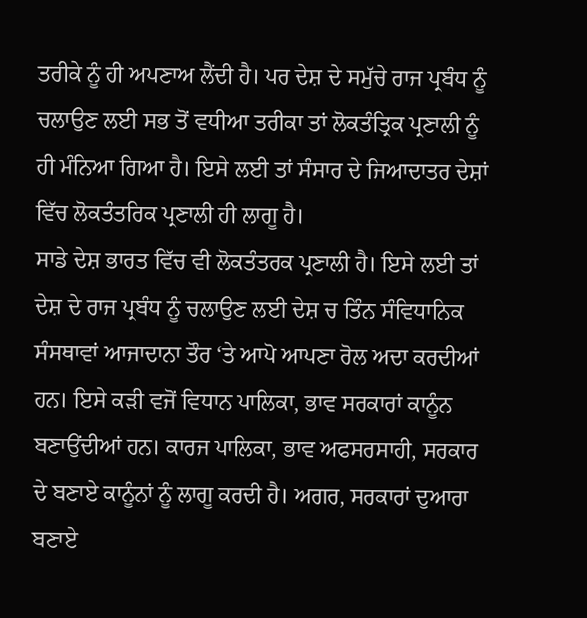ਤਰੀਕੇ ਨੂੰ ਹੀ ਅਪਣਾਅ ਲੈਂਦੀ ਹੈ। ਪਰ ਦੇਸ਼ ਦੇ ਸਮੁੱਚੇ ਰਾਜ ਪ੍ਰਬੰਧ ਨੂੰ ਚਲਾਉਣ ਲਈ ਸਭ ਤੋਂ ਵਧੀਆ ਤਰੀਕਾ ਤਾਂ ਲੋਕਤੰਤ੍ਰਿਕ ਪ੍ਰਣਾਲੀ ਨੂੰ ਹੀ ਮੰਨਿਆ ਗਿਆ ਹੈ। ਇਸੇ ਲਈ ਤਾਂ ਸੰਸਾਰ ਦੇ ਜਿਆਦਾਤਰ ਦੇਸ਼ਾਂ ਵਿੱਚ ਲੋਕਤੰਤਰਿਕ ਪ੍ਰਣਾਲੀ ਹੀ ਲਾਗੂ ਹੈ।
ਸਾਡੇ ਦੇਸ਼ ਭਾਰਤ ਵਿੱਚ ਵੀ ਲੋਕਤੰਤਰਕ ਪ੍ਰਣਾਲੀ ਹੈ। ਇਸੇ ਲਈ ਤਾਂ ਦੇਸ਼ ਦੇ ਰਾਜ ਪ੍ਰਬੰਧ ਨੂੰ ਚਲਾਉਣ ਲਈ ਦੇਸ਼ ਚ ਤਿੰਨ ਸੰਵਿਧਾਨਿਕ ਸੰਸਥਾਵਾਂ ਆਜਾਦਾਨਾ ਤੌਰ ‘ਤੇ ਆਪੋ ਆਪਣਾ ਰੋਲ ਅਦਾ ਕਰਦੀਆਂ ਹਨ। ਇਸੇ ਕੜੀ ਵਜੋਂ ਵਿਧਾਨ ਪਾਲਿਕਾ, ਭਾਵ ਸਰਕਾਰਾਂ ਕਾਨੂੰਨ ਬਣਾਉਂਦੀਆਂ ਹਨ। ਕਾਰਜ ਪਾਲਿਕਾ, ਭਾਵ ਅਫਸਰਸਾਹੀ, ਸਰਕਾਰ ਦੇ ਬਣਾਏ ਕਾਨੂੰਨਾਂ ਨੂੰ ਲਾਗੂ ਕਰਦੀ ਹੈ। ਅਗਰ, ਸਰਕਾਰਾਂ ਦੁਆਰਾ ਬਣਾਏ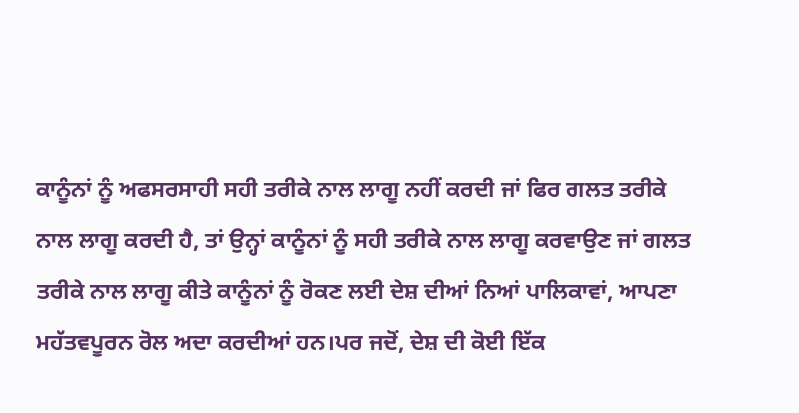ਕਾਨੂੰਨਾਂ ਨੂੰ ਅਫਸਰਸਾਹੀ ਸਹੀ ਤਰੀਕੇ ਨਾਲ ਲਾਗੂ ਨਹੀਂ ਕਰਦੀ ਜਾਂ ਫਿਰ ਗਲਤ ਤਰੀਕੇ ਨਾਲ ਲਾਗੂ ਕਰਦੀ ਹੈ, ਤਾਂ ਉਨ੍ਹਾਂ ਕਾਨੂੰਨਾਂ ਨੂੰ ਸਹੀ ਤਰੀਕੇ ਨਾਲ ਲਾਗੂ ਕਰਵਾਉਣ ਜਾਂ ਗਲਤ ਤਰੀਕੇ ਨਾਲ ਲਾਗੂ ਕੀਤੇ ਕਾਨੂੰਨਾਂ ਨੂੰ ਰੋਕਣ ਲਈ ਦੇਸ਼ ਦੀਆਂ ਨਿਆਂ ਪਾਲਿਕਾਵਾਂ, ਆਪਣਾ ਮਹੱਤਵਪੂਰਨ ਰੋਲ ਅਦਾ ਕਰਦੀਆਂ ਹਨ।ਪਰ ਜਦੋਂ, ਦੇਸ਼ ਦੀ ਕੋਈ ਇੱਕ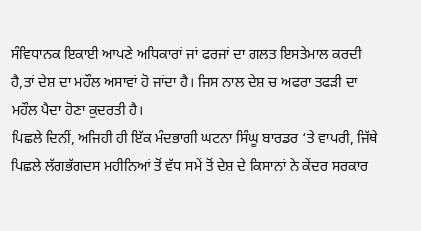ਸੰਵਿਧਾਨਕ ਇਕਾਈ ਆਪਣੇ ਅਧਿਕਾਰਾਂ ਜਾਂ ਫਰਜਾਂ ਦਾ ਗਲਤ ਇਸਤੇਮਾਲ ਕਰਦੀ ਹੈ,ਤਾਂ ਦੇਸ਼ ਦਾ ਮਹੌਲ ਅਸਾਵਾਂ ਹੋ ਜਾਂਦਾ ਹੈ। ਜਿਸ ਨਾਲ ਦੇਸ਼ ਚ ਅਫਰਾ ਤਫੜੀ ਦਾ ਮਹੌਲ ਪੈਦਾ ਹੋਣਾ ਕੁਦਰਤੀ ਹੈ।
ਪਿਛਲੇ ਦਿਨੀਂ, ਅਜਿਹੀ ਹੀ ਇੱਕ ਮੰਦਭਾਗੀ ਘਟਨਾ ਸਿੰਘੂ ਬਾਰਡਰ ‘ਤੇ ਵਾਪਰੀ, ਜਿੱਥੇ ਪਿਛਲੇ ਲੱਗਭੱਗਦਸ ਮਹੀਨਿਆਂ ਤੋਂ ਵੱਧ ਸਮੇਂ ਤੋਂ ਦੇਸ਼ ਦੇ ਕਿਸਾਨਾਂ ਨੇ ਕੇਂਦਰ ਸਰਕਾਰ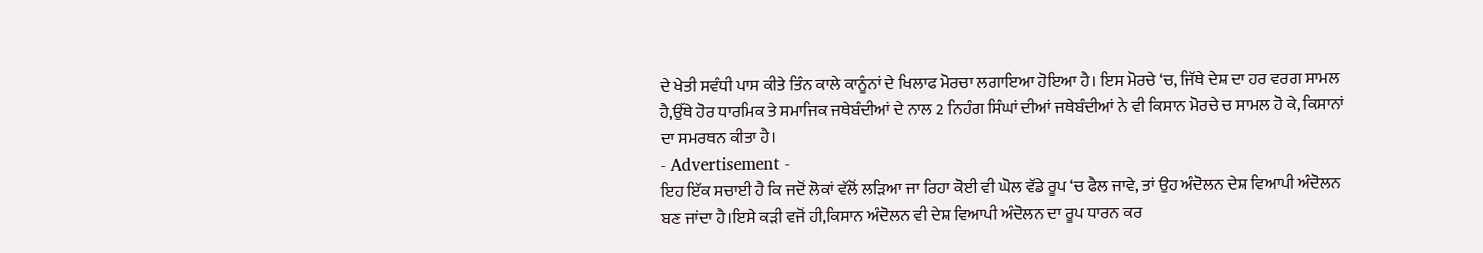ਦੇ ਖੇਤੀ ਸਵੰਧੀ ਪਾਸ ਕੀਤੇ ਤਿੰਨ ਕਾਲੇ ਕਾਨੂੰਨਾਂ ਦੇ ਖਿਲਾਫ ਮੋਰਚਾ ਲਗਾਇਆ ਹੋਇਆ ਹੈ। ਇਸ ਮੋਰਚੇ ‘ਚ, ਜਿੱਥੇ ਦੇਸ਼ ਦਾ ਹਰ ਵਰਗ ਸਾਮਲ ਹੈ,ਉੱਥੇ ਹੋਰ ਧਾਰਮਿਕ ਤੇ ਸਮਾਜਿਕ ਜਥੇਬੰਦੀਆਂ ਦੇ ਨਾਲ 2 ਨਿਹੰਗ ਸਿੰਘਾਂ ਦੀਆਂ ਜਥੇਬੰਦੀਆਂ ਨੇ ਵੀ ਕਿਸਾਨ ਮੋਰਚੇ ਚ ਸਾਮਲ ਹੋ ਕੇ, ਕਿਸਾਨਾਂ ਦਾ ਸਮਰਥਨ ਕੀਤਾ ਹੈ।
- Advertisement -
ਇਹ ਇੱਕ ਸਚਾਈ ਹੈ ਕਿ ਜਦੋਂ ਲੋਕਾਂ ਵੱਲੋਂ ਲੜਿਆ ਜਾ ਰਿਹਾ ਕੋਈ ਵੀ ਘੋਲ ਵੱਡੇ ਰੂਪ ‘ਚ ਫੈਲ ਜਾਵੇ, ਤਾਂ ਉਹ ਅੰਦੋਲਨ ਦੇਸ਼ ਵਿਆਪੀ ਅੰਦੋਲਨ ਬਣ ਜਾਂਦਾ ਹੈ।ਇਸੇ ਕੜੀ ਵਜੋਂ ਹੀ,ਕਿਸਾਨ ਅੰਦੋਲਨ ਵੀ ਦੇਸ਼ ਵਿਆਪੀ ਅੰਦੋਲਨ ਦਾ ਰੂਪ ਧਾਰਨ ਕਰ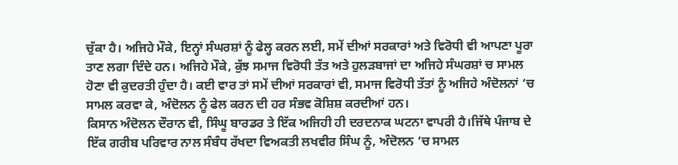ਚੁੱਕਾ ਹੈ। ਅਜਿਹੇ ਮੌਕੇ, ਇਨ੍ਹਾਂ ਸੰਘਰਸ਼ਾਂ ਨੂੰ ਫੇਲ੍ਹ ਕਰਨ ਲਈ, ਸਮੇਂ ਦੀਆਂ ਸਰਕਾਰਾਂ ਅਤੇ ਵਿਰੋਧੀ ਵੀ ਆਪਣਾ ਪੂਰਾ ਤਾਣ ਲਗਾ ਦਿੰਦੇ ਹਨ। ਅਜਿਹੇ ਮੌਕੇ, ਕੁੱਝ ਸਮਾਜ ਵਿਰੋਧੀ ਤੱਤ ਅਤੇ ਹੁਲੜਬਾਜਾਂ ਦਾ ਅਜਿਹੇ ਸੰਘਰਸ਼ਾਂ ਚ ਸਾਮਲ ਹੋਣਾ ਵੀ ਕੁਦਰਤੀ ਹੁੰਦਾ ਹੈ। ਕਈ ਵਾਰ ਤਾਂ ਸਮੇਂ ਦੀਆਂ ਸਰਕਾਰਾਂ ਵੀ, ਸਮਾਜ ਵਿਰੋਧੀ ਤੱਤਾਂ ਨੂੰ ਅਜਿਹੇ ਅੰਦੋਲਨਾਂ ‘ਚ ਸਾਮਲ ਕਰਵਾ ਕੇ, ਅੰਦੋਲਨ ਨੂੰ ਫੇਲ ਕਰਨ ਦੀ ਹਰ ਸੰਭਵ ਕੋਸ਼ਿਸ਼ ਕਰਦੀਆਂ ਹਨ।
ਕਿਸਾਨ ਅੰਦੋਲਨ ਦੌਰਾਨ ਵੀ, ਸਿੰਘੂ ਬਾਰਡਰ ਤੇ ਇੱਕ ਅਜਿਹੀ ਹੀ ਦਰਦਨਾਕ ਘਟਨਾ ਵਾਪਰੀ ਹੈ।ਜਿੱਥੇ ਪੰਜਾਬ ਦੇ ਇੱਕ ਗਰੀਬ ਪਰਿਵਾਰ ਨਾਲ ਸੰਬੰਧ ਰੱਖਦਾ ਵਿਅਕਤੀ ਲਖਵੀਰ ਸਿੰਘ ਨੂੰ, ਅੰਦੋਲਨ ‘ਚ ਸਾਮਲ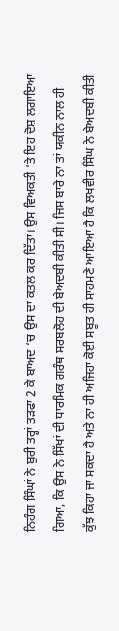ਨਿਹੰਗ ਸਿੰਘਾਂ ਨੇ ਬੁਰੀ ਤਰ੍ਹਾਂ ਤੜਫਾ 2 ਕੇ ਬਾਅਦ ‘ਚ ਉਸ ਦਾ ਕਤਲ ਕਰ ਦਿੱਤਾ। ਉਸ ਵਿਅਕਤੀ ‘ਤੇ ਇਹ ਦੋਸ਼ ਲਗਾਇਆ ਗਿਆ, ਕਿ ਉਸ ਨੇ ਸਿੱਖਾਂ ਦੀ ਧਾਰਮਿਕ ਗਰੰਥ ਸਰਬਲੋਹ ਦੀ ਬੇਅਦਬੀ ਕੀਤੀ ਸੀ। ਜਿਸ ਬਾਰੇ ਨਾ ਤਾਂ ਯਕੀਨ ਨਾਲ ਹੀ ਕੁੱਝ ਕਿਹਾ ਜਾ ਸਕਦਾ ਹੈ ਅਤੇ ਨਾ ਹੀ ਅਜਿਹਾ ਕੋਈ ਸਬੂਤ ਹੀ ਸਾਹਮਣੇ ਆਇਆ ਹੈ ਕਿ ਲਖਵੀਰ ਸਿੰਘ ਨੇ ਬੇਅਦਬੀ ਕੀਤੀ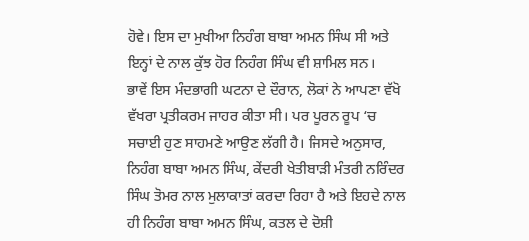ਹੋਵੇ। ਇਸ ਦਾ ਮੁਖੀਆ ਨਿਹੰਗ ਬਾਬਾ ਅਮਨ ਸਿੰਘ ਸੀ ਅਤੇ ਇਨ੍ਹਾਂ ਦੇ ਨਾਲ ਕੁੱਝ ਹੋਰ ਨਿਹੰਗ ਸਿੰਘ ਵੀ ਸ਼ਾਮਿਲ ਸਨ।
ਭਾਵੇਂ ਇਸ ਮੰਦਭਾਗੀ ਘਟਨਾ ਦੇ ਦੌਰਾਨ, ਲੋਕਾਂ ਨੇ ਆਪਣਾ ਵੱਖੋ ਵੱਖਰਾ ਪ੍ਰਤੀਕਰਮ ਜਾਹਰ ਕੀਤਾ ਸੀ। ਪਰ ਪੂਰਨ ਰੂਪ ‘ਚ ਸਚਾਈ ਹੁਣ ਸਾਹਮਣੇ ਆਉਣ ਲੱਗੀ ਹੈ। ਜਿਸਦੇ ਅਨੁਸਾਰ, ਨਿਹੰਗ ਬਾਬਾ ਅਮਨ ਸਿੰਘ, ਕੇਂਦਰੀ ਖੇਤੀਬਾੜੀ ਮੰਤਰੀ ਨਰਿੰਦਰ ਸਿੰਘ ਤੋਮਰ ਨਾਲ ਮੁਲਾਕਾਤਾਂ ਕਰਦਾ ਰਿਹਾ ਹੈ ਅਤੇ ਇਹਦੇ ਨਾਲ ਹੀ ਨਿਹੰਗ ਬਾਬਾ ਅਮਨ ਸਿੰਘ, ਕਤਲ ਦੇ ਦੋਸ਼ੀ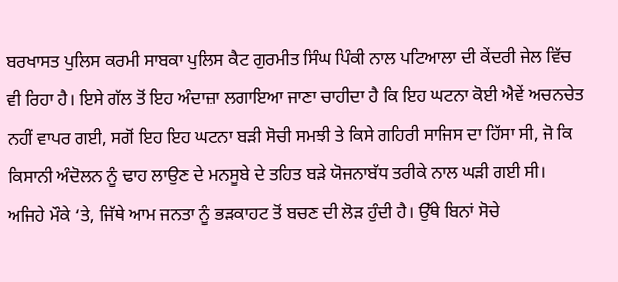ਬਰਖਾਸਤ ਪੁਲਿਸ ਕਰਮੀ ਸਾਬਕਾ ਪੁਲਿਸ ਕੈਟ ਗੁਰਮੀਤ ਸਿੰਘ ਪਿੰਕੀ ਨਾਲ ਪਟਿਆਲਾ ਦੀ ਕੇਂਦਰੀ ਜੇਲ ਵਿੱਚ ਵੀ ਰਿਹਾ ਹੈ। ਇਸੇ ਗੱਲ ਤੋਂ ਇਹ ਅੰਦਾਜ਼ਾ ਲਗਾਇਆ ਜਾਣਾ ਚਾਹੀਦਾ ਹੈ ਕਿ ਇਹ ਘਟਨਾ ਕੋਈ ਐਵੇਂ ਅਚਨਚੇਤ ਨਹੀਂ ਵਾਪਰ ਗਈ, ਸਗੋਂ ਇਹ ਇਹ ਘਟਨਾ ਬੜੀ ਸੋਚੀ ਸਮਝੀ ਤੇ ਕਿਸੇ ਗਹਿਰੀ ਸਾਜਿਸ ਦਾ ਹਿੱਸਾ ਸੀ, ਜੋ ਕਿ ਕਿਸਾਨੀ ਅੰਦੋਲਨ ਨੂੰ ਢਾਹ ਲਾਉਣ ਦੇ ਮਨਸੂਬੇ ਦੇ ਤਹਿਤ ਬੜੇ ਯੋਜਨਾਬੱਧ ਤਰੀਕੇ ਨਾਲ ਘੜੀ ਗਈ ਸੀ।
ਅਜਿਹੇ ਮੌਕੇ ‘ਤੇ, ਜਿੱਥੇ ਆਮ ਜਨਤਾ ਨੂੰ ਭੜਕਾਹਟ ਤੋਂ ਬਚਣ ਦੀ ਲੋੜ ਹੁੰਦੀ ਹੈ। ਉੱਥੇ ਬਿਨਾਂ ਸੋਚੇ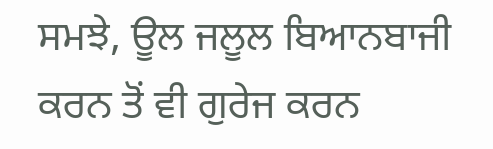ਸਮਝੇ, ਊਲ ਜਲੂਲ ਬਿਆਨਬਾਜੀ ਕਰਨ ਤੋਂ ਵੀ ਗੁਰੇਜ ਕਰਨ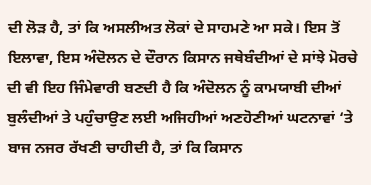ਦੀ ਲੋੜ ਹੈ, ਤਾਂ ਕਿ ਅਸਲੀਅਤ ਲੋਕਾਂ ਦੇ ਸਾਹਮਣੇ ਆ ਸਕੇ। ਇਸ ਤੋਂ ਇਲਾਵਾ, ਇਸ ਅੰਦੋਲਨ ਦੇ ਦੌਰਾਨ ਕਿਸਾਨ ਜਥੇਬੰਦੀਆਂ ਦੇ ਸਾਂਝੇ ਮੋਰਚੇ ਦੀ ਵੀ ਇਹ ਜਿੰਮੇਵਾਰੀ ਬਣਦੀ ਹੈ ਕਿ ਅੰਦੋਲਨ ਨੂੰ ਕਾਮਯਾਬੀ ਦੀਆਂ ਬੁਲੰਦੀਆਂ ਤੇ ਪਹੁੰਚਾਉਣ ਲਈ ਅਜਿਹੀਆਂ ਅਣਹੋਣੀਆਂ ਘਟਨਾਵਾਂ ‘ਤੇ ਬਾਜ ਨਜਰ ਰੱਖਣੀ ਚਾਹੀਦੀ ਹੈ, ਤਾਂ ਕਿ ਕਿਸਾਨ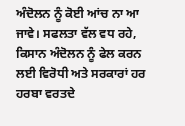ਅੰਦੋਲਨ ਨੂੰ ਕੋਈ ਆਂਚ ਨਾ ਆ ਜਾਵੇ। ਸਫਲਤਾ ਵੱਲ ਵਧ ਰਹੇ, ਕਿਸਾਨ ਅੰਦੋਲਨ ਨੂੰ ਫੇਲ ਕਰਨ ਲਈ ਵਿਰੋਧੀ ਅਤੇ ਸਰਕਾਰਾਂ ਹਰ ਹਰਬਾ ਵਰਤਦੇ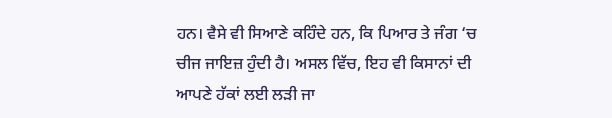ਹਨ। ਵੈਸੇ ਵੀ ਸਿਆਣੇ ਕਹਿੰਦੇ ਹਨ, ਕਿ ਪਿਆਰ ਤੇ ਜੰਗ ‘ਚ ਚੀਜ ਜਾਇਜ਼ ਹੁੰਦੀ ਹੈ। ਅਸਲ ਵਿੱਚ, ਇਹ ਵੀ ਕਿਸਾਨਾਂ ਦੀ ਆਪਣੇ ਹੱਕਾਂ ਲਈ ਲੜੀ ਜਾ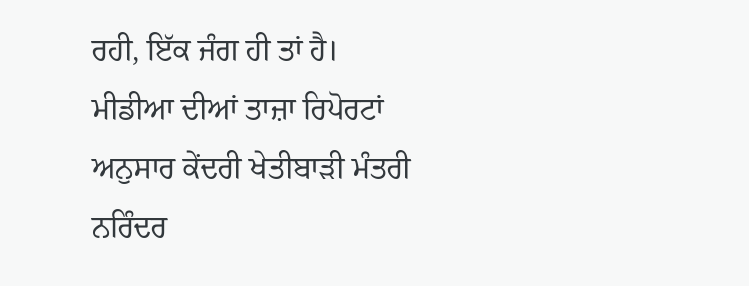ਰਹੀ, ਇੱਕ ਜੰਗ ਹੀ ਤਾਂ ਹੈ।
ਮੀਡੀਆ ਦੀਆਂ ਤਾਜ਼ਾ ਰਿਪੋਰਟਾਂ ਅਨੁਸਾਰ ਕੇਂਦਰੀ ਖੇਤੀਬਾੜੀ ਮੰਤਰੀ ਨਰਿੰਦਰ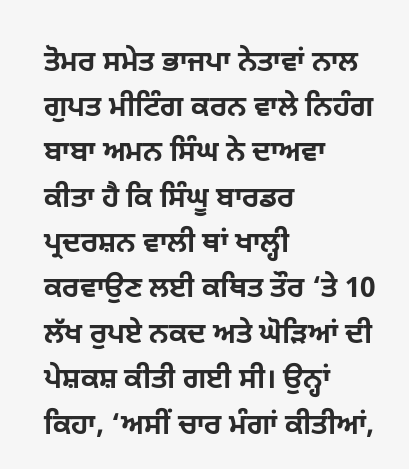ਤੋਮਰ ਸਮੇਤ ਭਾਜਪਾ ਨੇਤਾਵਾਂ ਨਾਲ ਗੁਪਤ ਮੀਟਿੰਗ ਕਰਨ ਵਾਲੇ ਨਿਹੰਗ ਬਾਬਾ ਅਮਨ ਸਿੰਘ ਨੇ ਦਾਅਵਾ ਕੀਤਾ ਹੈ ਕਿ ਸਿੰਘੂ ਬਾਰਡਰ ਪ੍ਰਦਰਸ਼ਨ ਵਾਲੀ ਥਾਂ ਖਾਲ੍ਹੀ ਕਰਵਾਉਣ ਲਈ ਕਥਿਤ ਤੌਰ ‘ਤੇ 10 ਲੱਖ ਰੁਪਏ ਨਕਦ ਅਤੇ ਘੋੜਿਆਂ ਦੀ ਪੇਸ਼ਕਸ਼ ਕੀਤੀ ਗਈ ਸੀ। ਉਨ੍ਹਾਂ ਕਿਹਾ, ‘ਅਸੀਂ ਚਾਰ ਮੰਗਾਂ ਕੀਤੀਆਂ,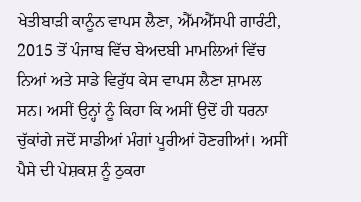ਖੇਤੀਬਾੜੀ ਕਾਨੂੰਨ ਵਾਪਸ ਲੈਣਾ, ਐੱਮਐੱਸਪੀ ਗਾਰੰਟੀ, 2015 ਤੋਂ ਪੰਜਾਬ ਵਿੱਚ ਬੇਅਦਬੀ ਮਾਮਲਿਆਂ ਵਿੱਚ ਨਿਆਂ ਅਤੇ ਸਾਡੇ ਵਿਰੁੱਧ ਕੇਸ ਵਾਪਸ ਲੈਣਾ ਸ਼ਾਮਲ ਸਨ। ਅਸੀਂ ਉਨ੍ਹਾਂ ਨੂੰ ਕਿਹਾ ਕਿ ਅਸੀਂ ਉਦੋਂ ਹੀ ਧਰਨਾ ਚੁੱਕਾਂਗੇ ਜਦੋਂ ਸਾਡੀਆਂ ਮੰਗਾਂ ਪੂਰੀਆਂ ਹੋਣਗੀਆਂ। ਅਸੀਂ ਪੈਸੇ ਦੀ ਪੇਸ਼ਕਸ਼ ਨੂੰ ਠੁਕਰਾ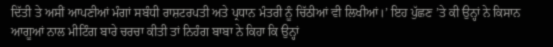ਦਿੱਤੀ ਤੇ ਅਸੀਂ ਆਪਣੀਆਂ ਮੰਗਾਂ ਸਬੰਧੀ ਰਾਸ਼ਟਰਪਤੀ ਅਤੇ ਪ੍ਰਧਾਨ ਮੰਤਰੀ ਨੂੰ ਚਿੱਠੀਆਂ ਵੀ ਲਿਖੀਆਂ।’ ਇਹ ਪੁੱਛਣ ’ਤੇ ਕੀ ਉਨ੍ਹਾਂ ਨੇ ਕਿਸਾਨ ਆਗੂਆਂ ਨਾਲ ਮੀਟਿੰਗ ਬਾਰੇ ਚਰਚਾ ਕੀਤੀ ਤਾਂ ਨਿਹੰਗ ਬਾਬਾ ਨੇ ਕਿਹਾ ਕਿ ਉਨ੍ਹਾਂ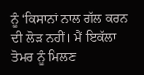ਨੂੰ ‘ਕਿਸਾਨਾਂ ਨਾਲ ਗੱਲ ਕਰਨ ਦੀ ਲੋੜ ਨਹੀਂ। ਮੈਂ ਇਕੱਲਾ ਤੋਮਰ ਨੂੰ ਮਿਲਣ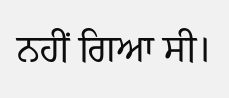ਨਹੀਂ ਗਿਆ ਸੀ।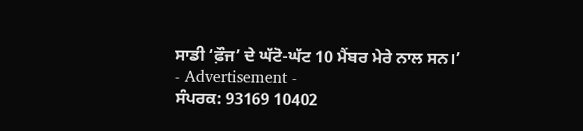ਸਾਡੀ ‘ਫ਼ੌਜ’ ਦੇ ਘੱਟੋ-ਘੱਟ 10 ਮੈਂਬਰ ਮੇਰੇ ਨਾਲ ਸਨ।’
- Advertisement -
ਸੰਪਰਕ: 93169 10402